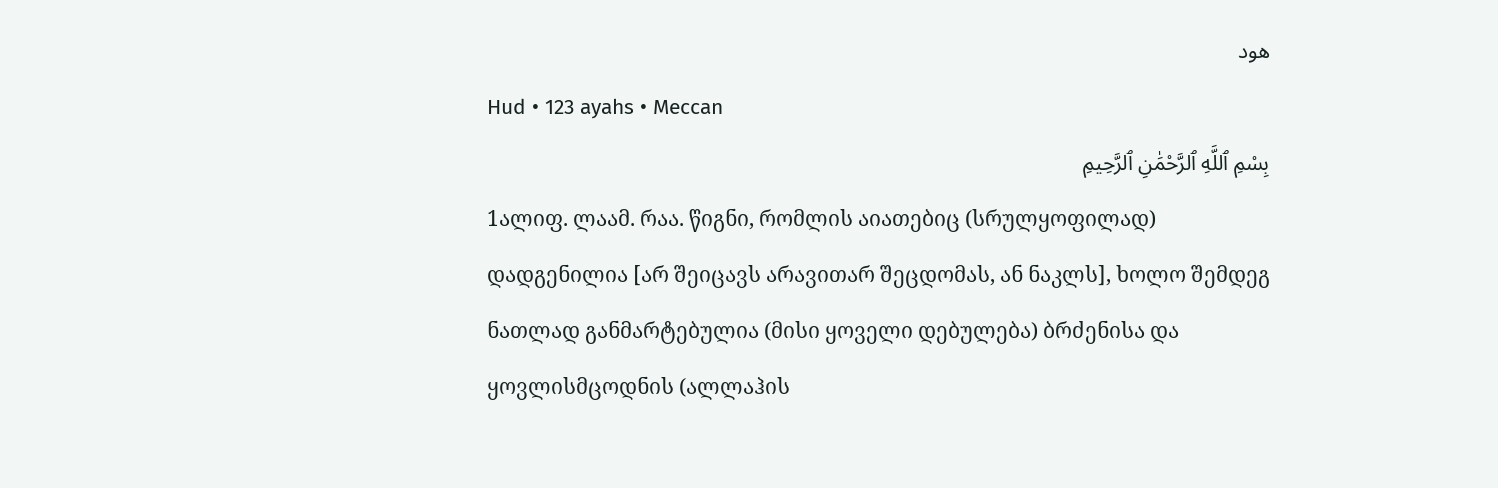هود
Hud • 123 ayahs • Meccan
بِسْمِ ٱللَّهِ ٱلرَّحْمَٰنِ ٱلرَّحِيمِ
1ალიფ. ლაამ. რაა. წიგნი, რომლის აიათებიც (სრულყოფილად) დადგენილია [არ შეიცავს არავითარ შეცდომას, ან ნაკლს], ხოლო შემდეგ ნათლად განმარტებულია (მისი ყოველი დებულება) ბრძენისა და ყოვლისმცოდნის (ალლაჰის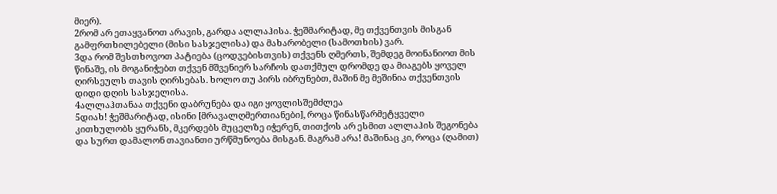მიერ).
2რომ არ ეთაყვანოთ არავის, გარდა ალლაჰისა. ჭეშმარიტად, მე თქვენთვის მისგან გამფრთხილებელი (მისი სასჯელისა) და მახარობელი (სამოთხის) ვარ.
3და რომ შესთხოვოთ პატიება (ცოდვებისთვის) თქვენს ღმერთს, შემდეგ მოინანიოთ მის წინაშე, ის მოგანიჭებთ თქვენ მშვენიერ სარჩოს დათქმულ დრომდე და მიაგებს ყოველ ღირსეულს თავის ღირსებას. ხოლო თუ პირს იბრუნებთ, მაშინ მე მეშინია თქვენთვის დიდი დღის სასჯელისა.
4ალლაჰთანაა თქვენი დაბრუნება და იგი ყოვლისშემძლეა
5დიახ! ჭეშმარიტად, ისინი [მრავალღმერთიანები], როცა წინასწარმეტყველი კითხულობს ყურანს, მკერდებს მუცელზე იჭერენ, თითქოს არ ესმით ალლაჰის შეგონება და სურთ დამალონ თავიანთი ურწმუნოება მისგან. მაგრამ არა! მაშინაც კი, როცა (ღამით)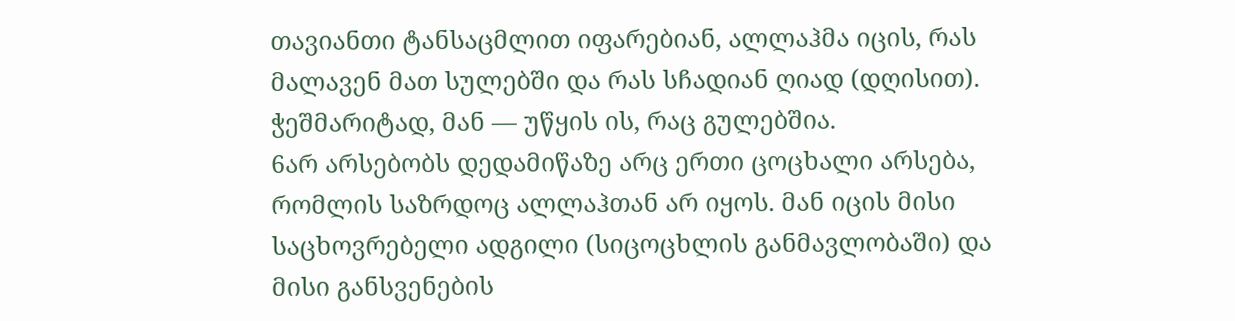თავიანთი ტანსაცმლით იფარებიან, ალლაჰმა იცის, რას მალავენ მათ სულებში და რას სჩადიან ღიად (დღისით). ჭეშმარიტად, მან — უწყის ის, რაც გულებშია.
6არ არსებობს დედამიწაზე არც ერთი ცოცხალი არსება, რომლის საზრდოც ალლაჰთან არ იყოს. მან იცის მისი საცხოვრებელი ადგილი (სიცოცხლის განმავლობაში) და მისი განსვენების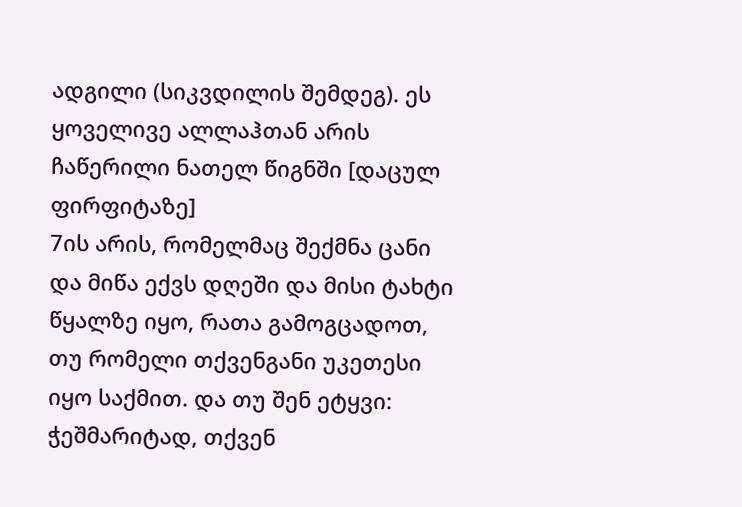ადგილი (სიკვდილის შემდეგ). ეს ყოველივე ალლაჰთან არის ჩაწერილი ნათელ წიგნში [დაცულ ფირფიტაზე]
7ის არის, რომელმაც შექმნა ცანი და მიწა ექვს დღეში და მისი ტახტი წყალზე იყო, რათა გამოგცადოთ, თუ რომელი თქვენგანი უკეთესი იყო საქმით. და თუ შენ ეტყვი: ჭეშმარიტად, თქვენ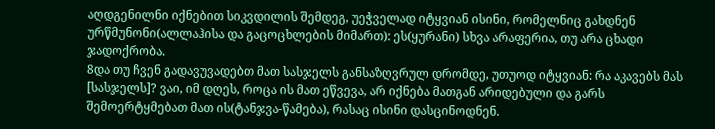აღდგენილნი იქნებით სიკვდილის შემდეგ, უეჭველად იტყვიან ისინი, რომელნიც გახდნენ ურწმუნონი(ალლაჰისა და გაცოცხლების მიმართ): ეს(ყურანი) სხვა არაფერია, თუ არა ცხადი ჯადოქრობა.
8და თუ ჩვენ გადავუვადებთ მათ სასჯელს განსაზღვრულ დრომდე, უთუოდ იტყვიან: რა აკავებს მას [სასჯელს]? ვაი, იმ დღეს, როცა ის მათ ეწვევა, არ იქნება მათგან არიდებული და გარს შემოერტყმებათ მათ ის(ტანჯვა-წამება), რასაც ისინი დასცინოდნენ.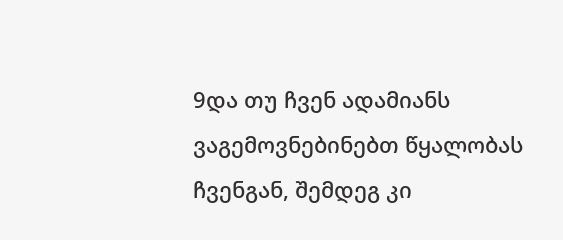9და თუ ჩვენ ადამიანს ვაგემოვნებინებთ წყალობას ჩვენგან, შემდეგ კი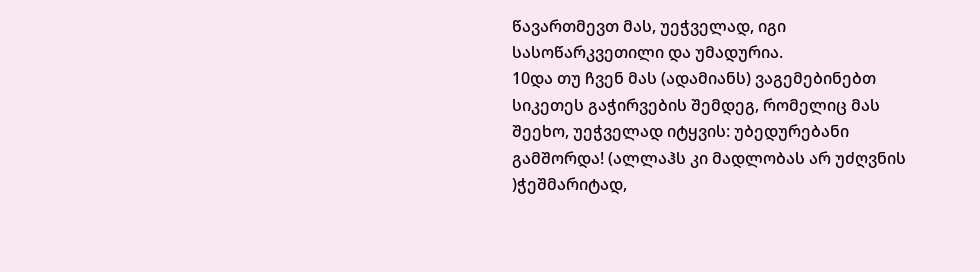წავართმევთ მას, უეჭველად, იგი სასოწარკვეთილი და უმადურია.
10და თუ ჩვენ მას (ადამიანს) ვაგემებინებთ სიკეთეს გაჭირვების შემდეგ, რომელიც მას შეეხო, უეჭველად იტყვის: უბედურებანი გამშორდა! (ალლაჰს კი მადლობას არ უძღვნის )ჭეშმარიტად,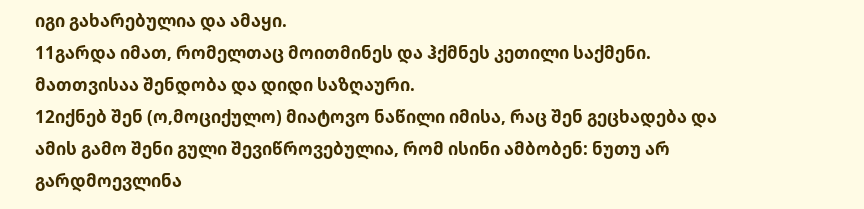იგი გახარებულია და ამაყი.
11გარდა იმათ, რომელთაც მოითმინეს და ჰქმნეს კეთილი საქმენი. მათთვისაა შენდობა და დიდი საზღაური.
12იქნებ შენ (ო,მოციქულო) მიატოვო ნაწილი იმისა, რაც შენ გეცხადება და ამის გამო შენი გული შევიწროვებულია, რომ ისინი ამბობენ: ნუთუ არ გარდმოევლინა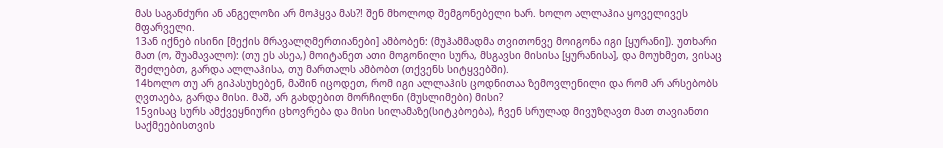მას საგანძური ან ანგელოზი არ მოჰყვა მას?! შენ მხოლოდ შემგონებელი ხარ. ხოლო ალლაჰია ყოველივეს მფარველი.
13ან იქნებ ისინი [მექის მრავალღმერთიანები] ამბობენ: (მუჰამმადმა თვითონვე მოიგონა იგი [ყურანი]). უთხარი მათ (ო, შუამავალო): (თუ ეს ასეა,) მოიტანეთ ათი მოგონილი სურა, მსგავსი მისისა [ყურანისა], და მოუხმეთ, ვისაც შეძლებთ, გარდა ალლაჰისა, თუ მართალს ამბობთ (თქვენს სიტყვებში).
14ხოლო თუ არ გიპასუხებენ, მაშინ იცოდეთ, რომ იგი ალლაჰის ცოდნითაა ზემოვლენილი და რომ არ არსებობს ღვთაება, გარდა მისი. მაშ, არ გახდებით მორჩილნი (მუსლიმები) მისი?
15ვისაც სურს ამქვეყნიური ცხოვრება და მისი სილამაზე(სიტკბოება), ჩვენ სრულად მივუზღავთ მათ თავიანთი საქმეებისთვის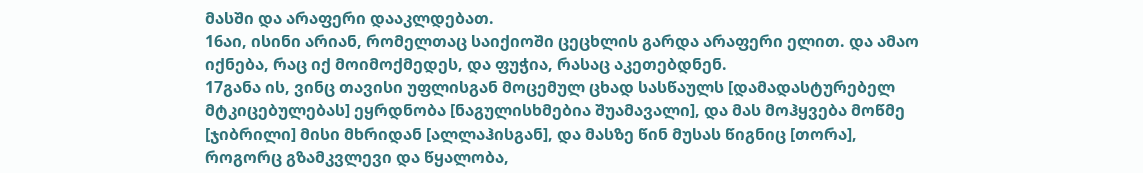მასში და არაფერი დააკლდებათ.
16აი, ისინი არიან, რომელთაც საიქიოში ცეცხლის გარდა არაფერი ელით. და ამაო იქნება, რაც იქ მოიმოქმედეს, და ფუჭია, რასაც აკეთებდნენ.
17განა ის, ვინც თავისი უფლისგან მოცემულ ცხად სასწაულს [დამადასტურებელ მტკიცებულებას] ეყრდნობა [ნაგულისხმებია შუამავალი], და მას მოჰყვება მოწმე [ჯიბრილი] მისი მხრიდან [ალლაჰისგან], და მასზე წინ მუსას წიგნიც [თორა], როგორც გზამკვლევი და წყალობა,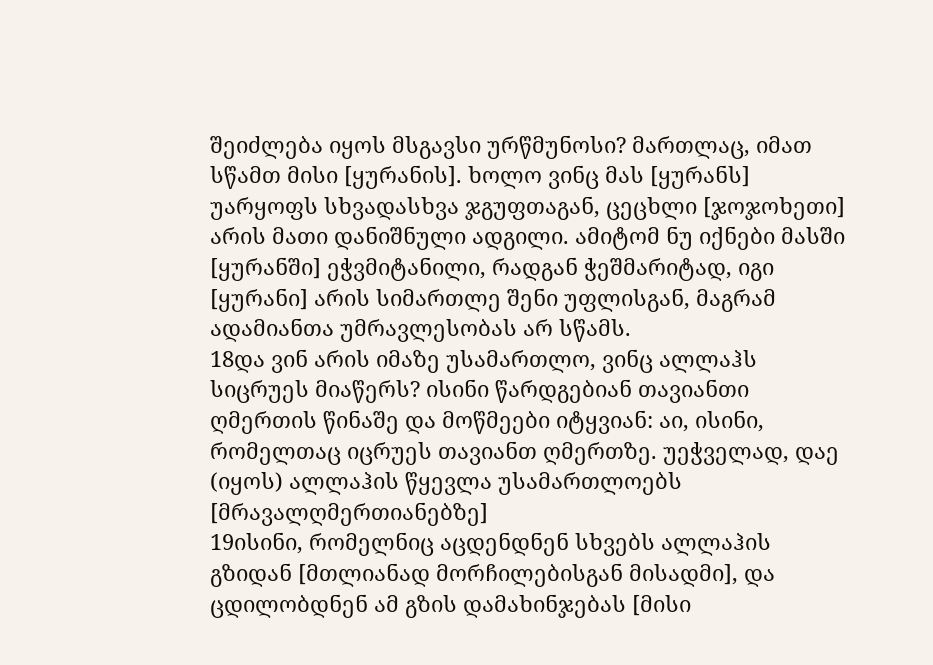შეიძლება იყოს მსგავსი ურწმუნოსი? მართლაც, იმათ სწამთ მისი [ყურანის]. ხოლო ვინც მას [ყურანს] უარყოფს სხვადასხვა ჯგუფთაგან, ცეცხლი [ჯოჯოხეთი] არის მათი დანიშნული ადგილი. ამიტომ ნუ იქნები მასში [ყურანში] ეჭვმიტანილი, რადგან ჭეშმარიტად, იგი [ყურანი] არის სიმართლე შენი უფლისგან, მაგრამ ადამიანთა უმრავლესობას არ სწამს.
18და ვინ არის იმაზე უსამართლო, ვინც ალლაჰს სიცრუეს მიაწერს? ისინი წარდგებიან თავიანთი ღმერთის წინაშე და მოწმეები იტყვიან: აი, ისინი, რომელთაც იცრუეს თავიანთ ღმერთზე. უეჭველად, დაე (იყოს) ალლაჰის წყევლა უსამართლოებს [მრავალღმერთიანებზე]
19ისინი, რომელნიც აცდენდნენ სხვებს ალლაჰის გზიდან [მთლიანად მორჩილებისგან მისადმი], და ცდილობდნენ ამ გზის დამახინჯებას [მისი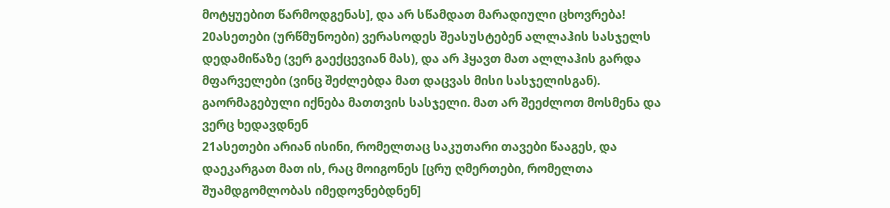მოტყუებით წარმოდგენას], და არ სწამდათ მარადიული ცხოვრება!
20ასეთები (ურწმუნოები) ვერასოდეს შეასუსტებენ ალლაჰის სასჯელს დედამიწაზე (ვერ გაექცევიან მას), და არ ჰყავთ მათ ალლაჰის გარდა მფარველები (ვინც შეძლებდა მათ დაცვას მისი სასჯელისგან). გაორმაგებული იქნება მათთვის სასჯელი. მათ არ შეეძლოთ მოსმენა და ვერც ხედავდნენ
21ასეთები არიან ისინი, რომელთაც საკუთარი თავები წააგეს, და დაეკარგათ მათ ის, რაც მოიგონეს [ცრუ ღმერთები, რომელთა შუამდგომლობას იმედოვნებდნენ]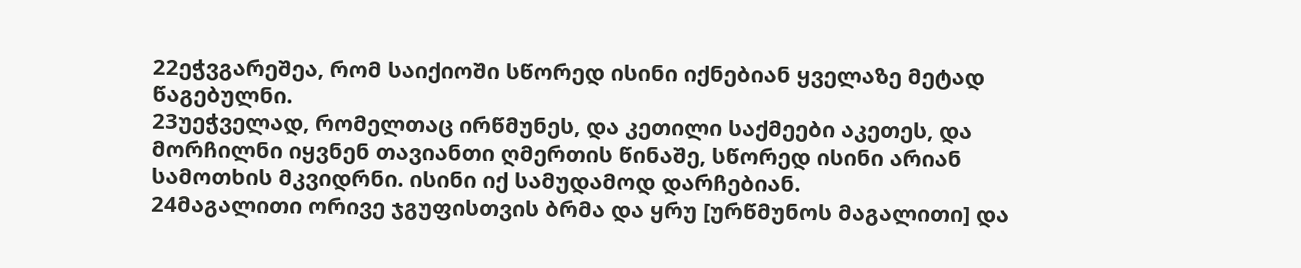22ეჭვგარეშეა, რომ საიქიოში სწორედ ისინი იქნებიან ყველაზე მეტად წაგებულნი.
23უეჭველად, რომელთაც ირწმუნეს, და კეთილი საქმეები აკეთეს, და მორჩილნი იყვნენ თავიანთი ღმერთის წინაშე, სწორედ ისინი არიან სამოთხის მკვიდრნი. ისინი იქ სამუდამოდ დარჩებიან.
24მაგალითი ორივე ჯგუფისთვის ბრმა და ყრუ [ურწმუნოს მაგალითი] და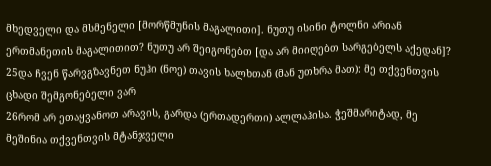მხედველი და მსმენელი [მორწმუნის მაგალითი]. ნუთუ ისინი ტოლნი არიან ერთმანეთის მაგალითით? ნუთუ არ შეიგონებთ [და არ მიიღებთ სარგებელს აქედან]?
25და ჩვენ წარვგზავნეთ ნუჰი (ნოე) თავის ხალხთან (მან უთხრა მათ): მე თქვენთვის ცხადი შემგონებელი ვარ
26რომ არ ეთაყვანოთ არავის, გარდა (ერთადერთი) ალლაჰისა. ჭეშმარიტად, მე მეშინია თქვენთვის მტანჯველი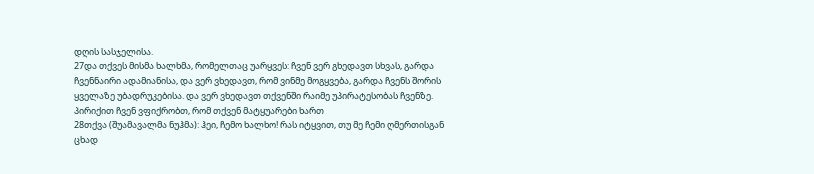დღის სასჯელისა.
27და თქვეს მისმა ხალხმა, რომელთაც უარყვეს: ჩვენ ვერ გხედავთ სხვას, გარდა ჩვენნაირი ადამიანისა, და ვერ ვხედავთ, რომ ვინმე მოგყვება, გარდა ჩვენს შორის ყველაზე უბადრუკებისა. და ვერ ვხედავთ თქვენში რაიმე უპირატესობას ჩვენზე. პირიქით ჩვენ ვფიქრობთ, რომ თქვენ მატყუარები ხართ
28თქვა (შუამავალმა ნუჰმა): ჰეი, ჩემო ხალხო! რას იტყვით, თუ მე ჩემი ღმერთისგან ცხად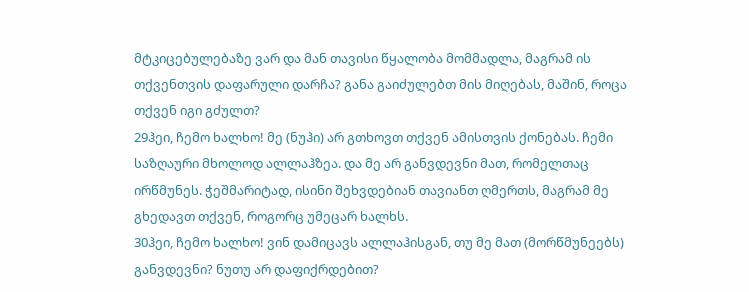მტკიცებულებაზე ვარ და მან თავისი წყალობა მომმადლა, მაგრამ ის თქვენთვის დაფარული დარჩა? განა გაიძულებთ მის მიღებას, მაშინ, როცა თქვენ იგი გძულთ?
29ჰეი, ჩემო ხალხო! მე (ნუჰი) არ გთხოვთ თქვენ ამისთვის ქონებას. ჩემი საზღაური მხოლოდ ალლაჰზეა. და მე არ განვდევნი მათ, რომელთაც ირწმუნეს. ჭეშმარიტად, ისინი შეხვდებიან თავიანთ ღმერთს, მაგრამ მე გხედავთ თქვენ, როგორც უმეცარ ხალხს.
30ჰეი, ჩემო ხალხო! ვინ დამიცავს ალლაჰისგან, თუ მე მათ (მორწმუნეებს) განვდევნი? ნუთუ არ დაფიქრდებით?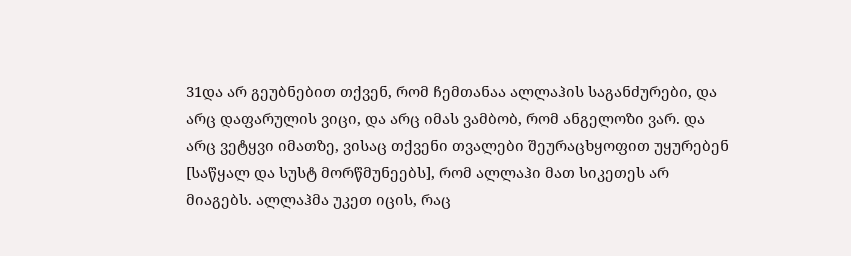31და არ გეუბნებით თქვენ, რომ ჩემთანაა ალლაჰის საგანძურები, და არც დაფარულის ვიცი, და არც იმას ვამბობ, რომ ანგელოზი ვარ. და არც ვეტყვი იმათზე, ვისაც თქვენი თვალები შეურაცხყოფით უყურებენ [საწყალ და სუსტ მორწმუნეებს], რომ ალლაჰი მათ სიკეთეს არ მიაგებს. ალლაჰმა უკეთ იცის, რაც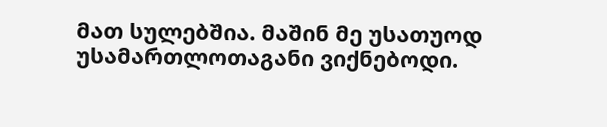მათ სულებშია. მაშინ მე უსათუოდ უსამართლოთაგანი ვიქნებოდი.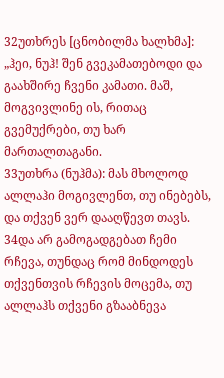32უთხრეს [ცნობილმა ხალხმა]: „ჰეი, ნუჰ! შენ გვეკამათებოდი და გაახშირე ჩვენი კამათი. მაშ, მოგვივლინე ის, რითაც გვემუქრები, თუ ხარ მართალთაგანი.
33უთხრა (ნუჰმა): მას მხოლოდ ალლაჰი მოგივლენთ, თუ ინებებს, და თქვენ ვერ დააღწევთ თავს.
34და არ გამოგადგებათ ჩემი რჩევა, თუნდაც რომ მინდოდეს თქვენთვის რჩევის მოცემა, თუ ალლაჰს თქვენი გზააბნევა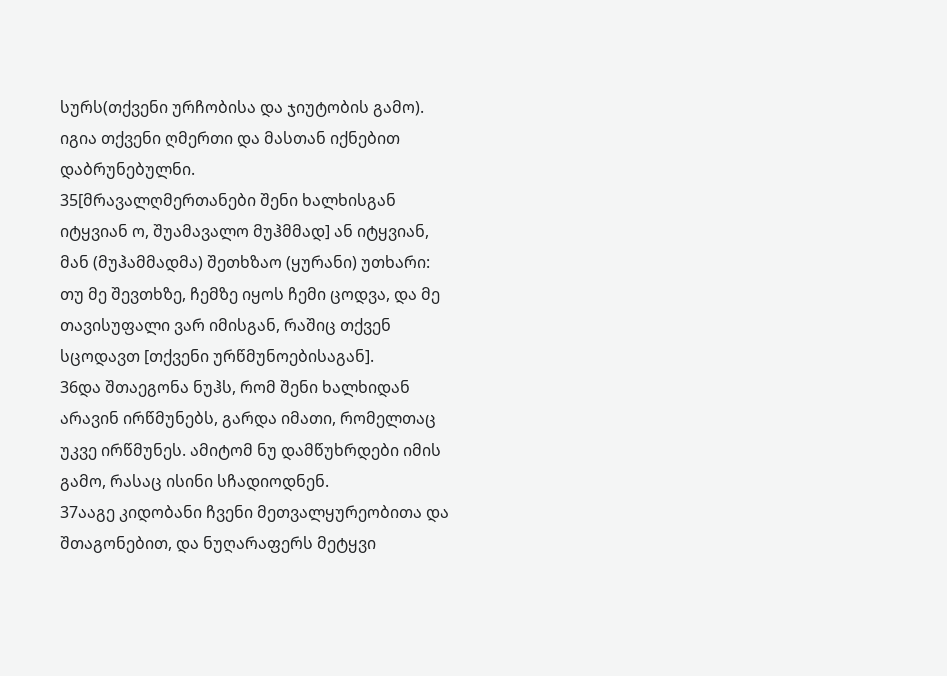სურს(თქვენი ურჩობისა და ჯიუტობის გამო). იგია თქვენი ღმერთი და მასთან იქნებით დაბრუნებულნი.
35[მრავალღმერთანები შენი ხალხისგან იტყვიან ო, შუამავალო მუჰმმად] ან იტყვიან, მან (მუჰამმადმა) შეთხზაო (ყურანი) უთხარი: თუ მე შევთხზე, ჩემზე იყოს ჩემი ცოდვა, და მე თავისუფალი ვარ იმისგან, რაშიც თქვენ სცოდავთ [თქვენი ურწმუნოებისაგან].
36და შთაეგონა ნუჰს, რომ შენი ხალხიდან არავინ ირწმუნებს, გარდა იმათი, რომელთაც უკვე ირწმუნეს. ამიტომ ნუ დამწუხრდები იმის გამო, რასაც ისინი სჩადიოდნენ.
37ააგე კიდობანი ჩვენი მეთვალყურეობითა და შთაგონებით, და ნუღარაფერს მეტყვი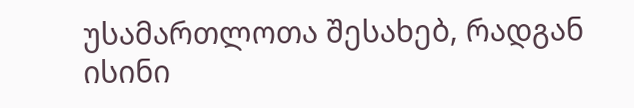უსამართლოთა შესახებ, რადგან ისინი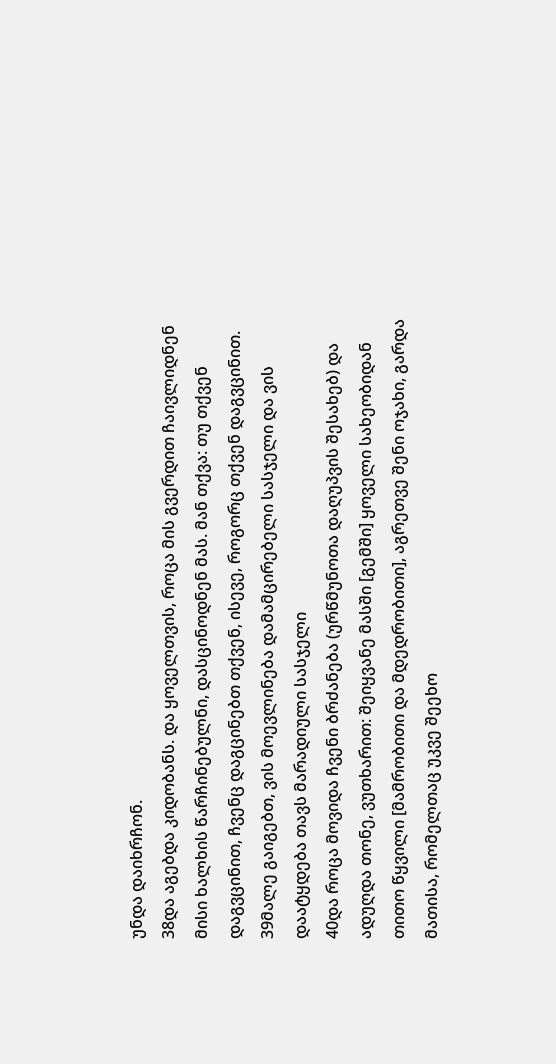უნდა დაიხრჩონ.
38და აგებდა კიდობანს. და ყოველთვის, როცა მის გვერდით ჩაივლიდნენ მისი ხალხის წარჩინებულნი, დასცინოდნენ მას. მან თქვა: თუ თქვენ დაგვცინით, ჩვენც დაგცინებთ თქვენ, ისევე, როგორც თქვენ დაგვცინით.
39მალე გაიგებთ, ვის მოევლინება დამამცირებელი სასჯელი და ვის დაატყდება თავს მარადიული სასჯელი
40და როცა მოვიდა ჩვენი ბრძანება (ურწმუნოთა დაღუპვის შესახებ) და ადუღდა თონე, ვუთხარით: შეიყვანე მასში [გემში] ყოველი სახეობიდან თითო წყვილი [მამრობითი და მდედრობითი], აგრეთვე შენი ოჯახი, გარდა მათისა, რომელთაც უკვე შეეხო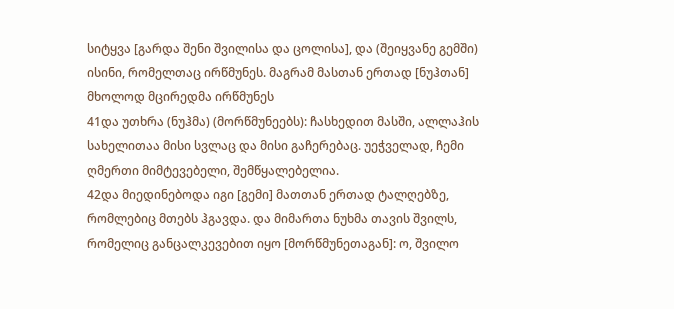სიტყვა [გარდა შენი შვილისა და ცოლისა], და (შეიყვანე გემში) ისინი, რომელთაც ირწმუნეს. მაგრამ მასთან ერთად [ნუჰთან] მხოლოდ მცირედმა ირწმუნეს
41და უთხრა (ნუჰმა) (მორწმუნეებს): ჩასხედით მასში, ალლაჰის სახელითაა მისი სვლაც და მისი გაჩერებაც. უეჭველად, ჩემი ღმერთი მიმტევებელი, შემწყალებელია.
42და მიედინებოდა იგი [გემი] მათთან ერთად ტალღებზე, რომლებიც მთებს ჰგავდა. და მიმართა ნუხმა თავის შვილს, რომელიც განცალკევებით იყო [მორწმუნეთაგან]: ო, შვილო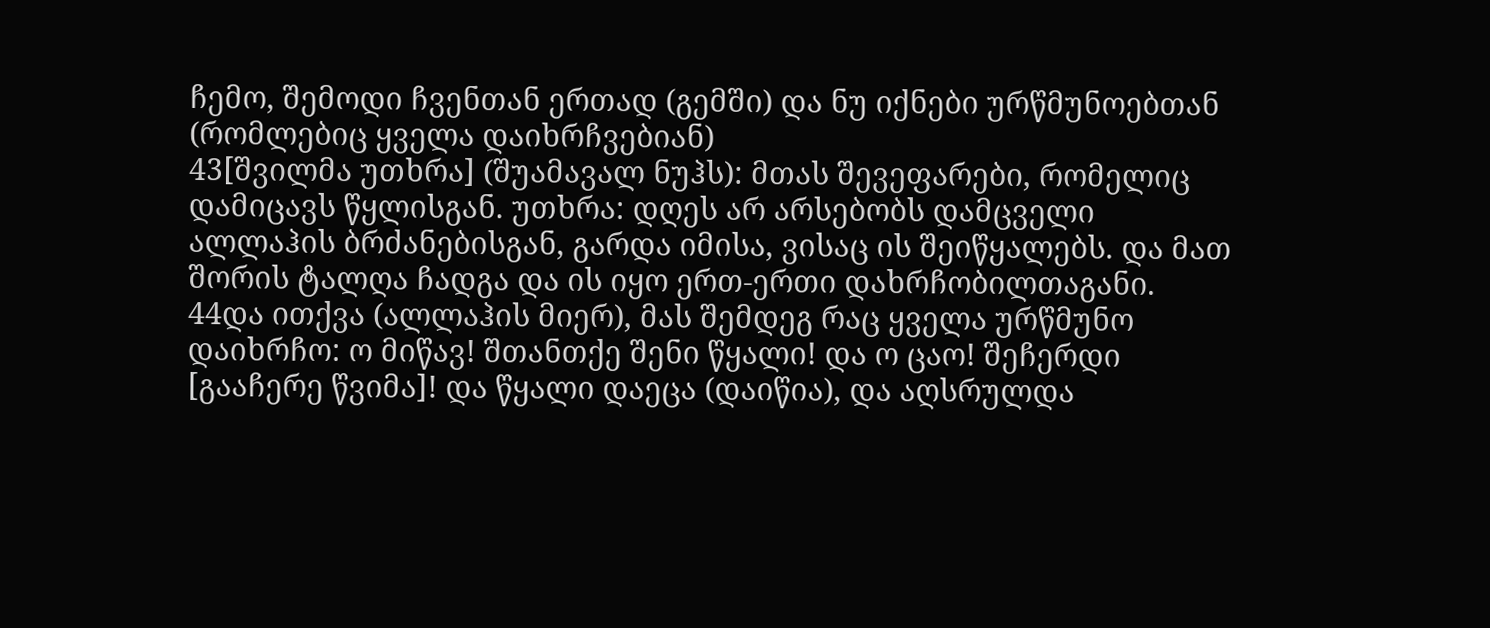ჩემო, შემოდი ჩვენთან ერთად (გემში) და ნუ იქნები ურწმუნოებთან (რომლებიც ყველა დაიხრჩვებიან)
43[შვილმა უთხრა] (შუამავალ ნუჰს): მთას შევეფარები, რომელიც დამიცავს წყლისგან. უთხრა: დღეს არ არსებობს დამცველი ალლაჰის ბრძანებისგან, გარდა იმისა, ვისაც ის შეიწყალებს. და მათ შორის ტალღა ჩადგა და ის იყო ერთ-ერთი დახრჩობილთაგანი.
44და ითქვა (ალლაჰის მიერ), მას შემდეგ რაც ყველა ურწმუნო დაიხრჩო: ო მიწავ! შთანთქე შენი წყალი! და ო ცაო! შეჩერდი [გააჩერე წვიმა]! და წყალი დაეცა (დაიწია), და აღსრულდა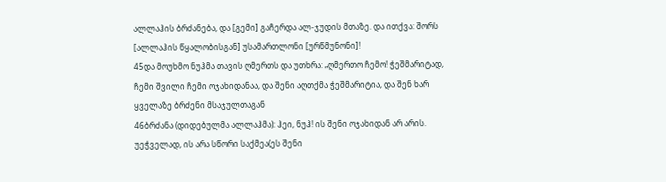ალლაჰის ბრძანება, და [გემი] გაჩერდა ალ-ჯუდის მთაზე. და ითქვა: შორს [ალლაჰის წყალობისგან] უსამართლონი [ურწმუნონი]!
45და მოუხმო ნუჰმა თავის ღმერთს და უთხრა: „ღმერთო ჩემო! ჭეშმარიტად, ჩემი შვილი ჩემი ოჯახიდანაა, და შენი აღთქმა ჭეშმარიტია, და შენ ხარ ყველაზე ბრძენი მსაჯულთაგან
46ბრძანა (დიდებულმა ალლაჰმა): ჰეი, ნუჰ! ის შენი ოჯახიდან არ არის. უეჭველად, ის არა სწორი საქმეა(ეს შენი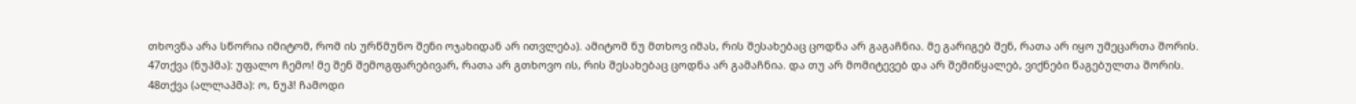თხოვნა არა სწორია იმიტომ, რომ ის ურწმუნო შენი ოჯახიდან არ ითვლება). ამიტომ ნუ მთხოვ იმას, რის შესახებაც ცოდნა არ გაგაჩნია. მე გარიგებ შენ, რათა არ იყო უმეცართა შორის.
47თქვა (ნუჰმა): უფალო ჩემო! მე შენ შემოგფარებივარ, რათა არ გთხოვო ის, რის შესახებაც ცოდნა არ გამაჩნია. და თუ არ მომიტევებ და არ შემიწყალებ, ვიქნები წაგებულთა შორის.
48თქვა (ალლაჰმა): ო, ნუჰ! ჩამოდი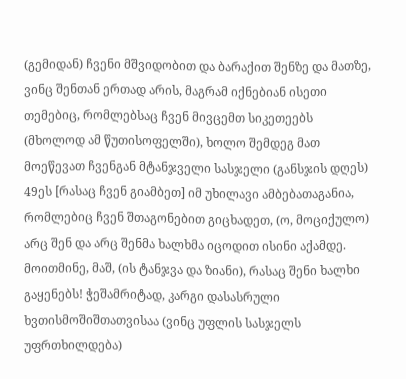(გემიდან) ჩვენი მშვიდობით და ბარაქით შენზე და მათზე, ვინც შენთან ერთად არის, მაგრამ იქნებიან ისეთი თემებიც, რომლებსაც ჩვენ მივცემთ სიკეთეებს (მხოლოდ ამ წუთისოფელში), ხოლო შემდეგ მათ მოეწევათ ჩვენგან მტანჯველი სასჯელი (განსჯის დღეს)
49ეს [რასაც ჩვენ გიამბეთ] იმ უხილავი ამბებათაგანია, რომლებიც ჩვენ შთაგონებით გიცხადეთ, (ო, მოციქულო) არც შენ და არც შენმა ხალხმა იცოდით ისინი აქამდე. მოითმინე, მაშ, (ის ტანჯვა და ზიანი), რასაც შენი ხალხი გაყენებს! ჭეშამრიტად, კარგი დასასრული ხვთისმოშიშთათვისაა (ვინც უფლის სასჯელს უფრთხილდება)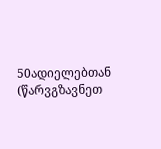50ადიელებთან (წარვგზავნეთ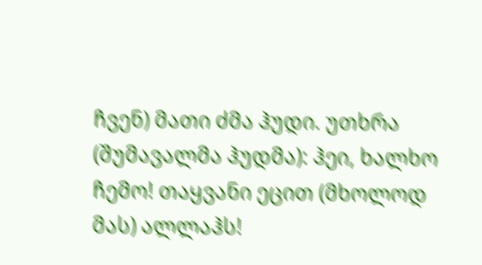ჩვენ) მათი ძმა ჰუდი. უთხრა (შუმავალმა ჰუდმა): ჰეი, ხალხო ჩემო! თაყვანი ეცით (მხოლოდ მას) ალლაჰს!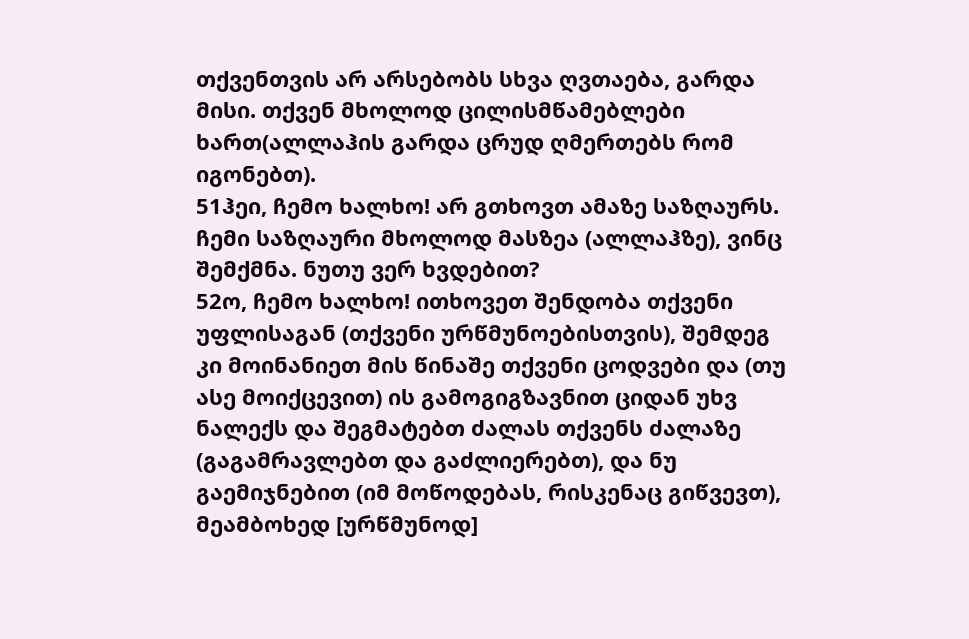თქვენთვის არ არსებობს სხვა ღვთაება, გარდა მისი. თქვენ მხოლოდ ცილისმწამებლები ხართ(ალლაჰის გარდა ცრუდ ღმერთებს რომ იგონებთ).
51ჰეი, ჩემო ხალხო! არ გთხოვთ ამაზე საზღაურს. ჩემი საზღაური მხოლოდ მასზეა (ალლაჰზე), ვინც შემქმნა. ნუთუ ვერ ხვდებით?
52ო, ჩემო ხალხო! ითხოვეთ შენდობა თქვენი უფლისაგან (თქვენი ურწმუნოებისთვის), შემდეგ კი მოინანიეთ მის წინაშე თქვენი ცოდვები და (თუ ასე მოიქცევით) ის გამოგიგზავნით ციდან უხვ ნალექს და შეგმატებთ ძალას თქვენს ძალაზე (გაგამრავლებთ და გაძლიერებთ), და ნუ გაემიჯნებით (იმ მოწოდებას, რისკენაც გიწვევთ), მეამბოხედ [ურწმუნოდ]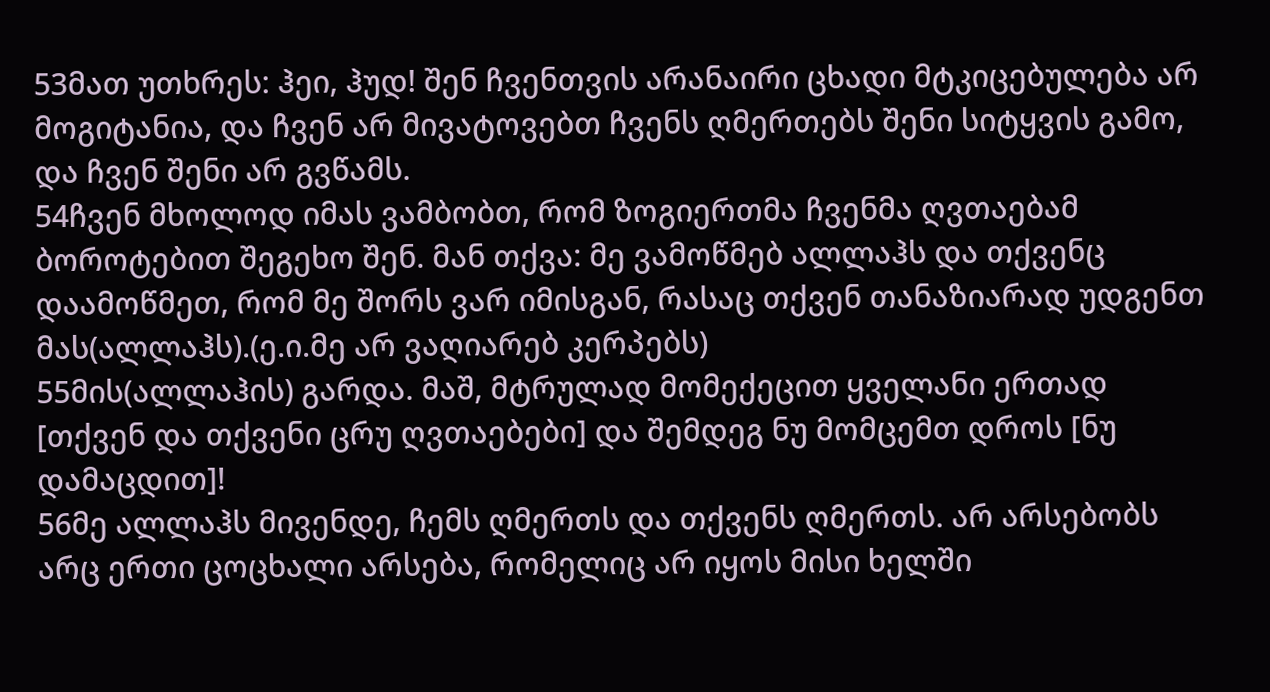53მათ უთხრეს: ჰეი, ჰუდ! შენ ჩვენთვის არანაირი ცხადი მტკიცებულება არ მოგიტანია, და ჩვენ არ მივატოვებთ ჩვენს ღმერთებს შენი სიტყვის გამო, და ჩვენ შენი არ გვწამს.
54ჩვენ მხოლოდ იმას ვამბობთ, რომ ზოგიერთმა ჩვენმა ღვთაებამ ბოროტებით შეგეხო შენ. მან თქვა: მე ვამოწმებ ალლაჰს და თქვენც დაამოწმეთ, რომ მე შორს ვარ იმისგან, რასაც თქვენ თანაზიარად უდგენთ მას(ალლაჰს).(ე.ი.მე არ ვაღიარებ კერპებს)
55მის(ალლაჰის) გარდა. მაშ, მტრულად მომექეცით ყველანი ერთად [თქვენ და თქვენი ცრუ ღვთაებები] და შემდეგ ნუ მომცემთ დროს [ნუ დამაცდით]!
56მე ალლაჰს მივენდე, ჩემს ღმერთს და თქვენს ღმერთს. არ არსებობს არც ერთი ცოცხალი არსება, რომელიც არ იყოს მისი ხელში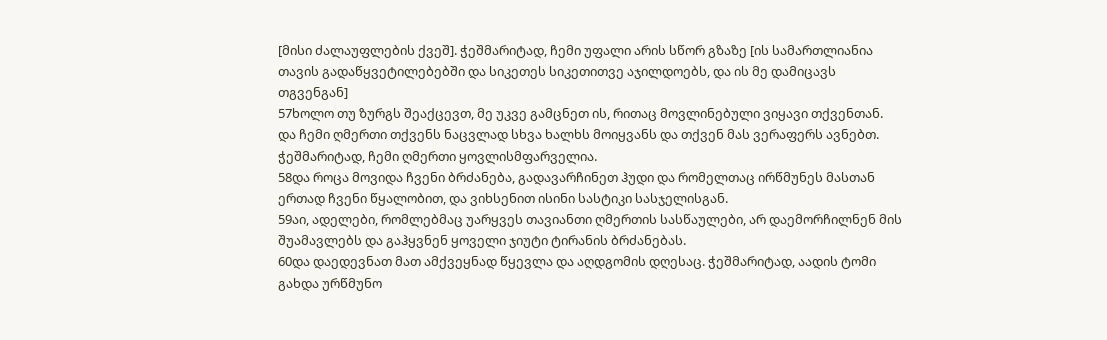[მისი ძალაუფლების ქვეშ]. ჭეშმარიტად, ჩემი უფალი არის სწორ გზაზე [ის სამართლიანია თავის გადაწყვეტილებებში და სიკეთეს სიკეთითვე აჯილდოებს, და ის მე დამიცავს თგვენგან]
57ხოლო თუ ზურგს შეაქცევთ, მე უკვე გამცნეთ ის, რითაც მოვლინებული ვიყავი თქვენთან. და ჩემი ღმერთი თქვენს ნაცვლად სხვა ხალხს მოიყვანს და თქვენ მას ვერაფერს ავნებთ. ჭეშმარიტად, ჩემი ღმერთი ყოვლისმფარველია.
58და როცა მოვიდა ჩვენი ბრძანება, გადავარჩინეთ ჰუდი და რომელთაც ირწმუნეს მასთან ერთად ჩვენი წყალობით, და ვიხსენით ისინი სასტიკი სასჯელისგან.
59აი, ადელები, რომლებმაც უარყვეს თავიანთი ღმერთის სასწაულები, არ დაემორჩილნენ მის შუამავლებს და გაჰყვნენ ყოველი ჯიუტი ტირანის ბრძანებას.
60და დაედევნათ მათ ამქვეყნად წყევლა და აღდგომის დღესაც. ჭეშმარიტად, აადის ტომი გახდა ურწმუნო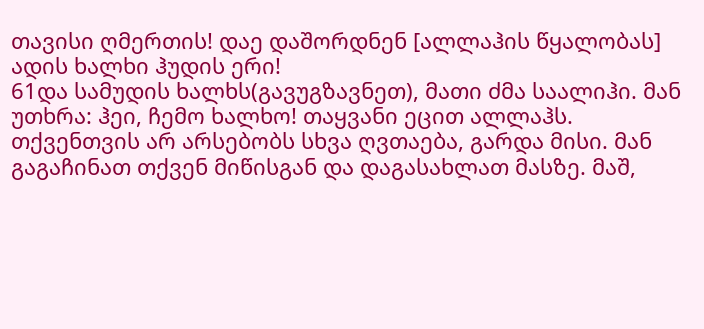თავისი ღმერთის! დაე დაშორდნენ [ალლაჰის წყალობას] ადის ხალხი ჰუდის ერი!
61და სამუდის ხალხს(გავუგზავნეთ), მათი ძმა საალიჰი. მან უთხრა: ჰეი, ჩემო ხალხო! თაყვანი ეცით ალლაჰს. თქვენთვის არ არსებობს სხვა ღვთაება, გარდა მისი. მან გაგაჩინათ თქვენ მიწისგან და დაგასახლათ მასზე. მაშ,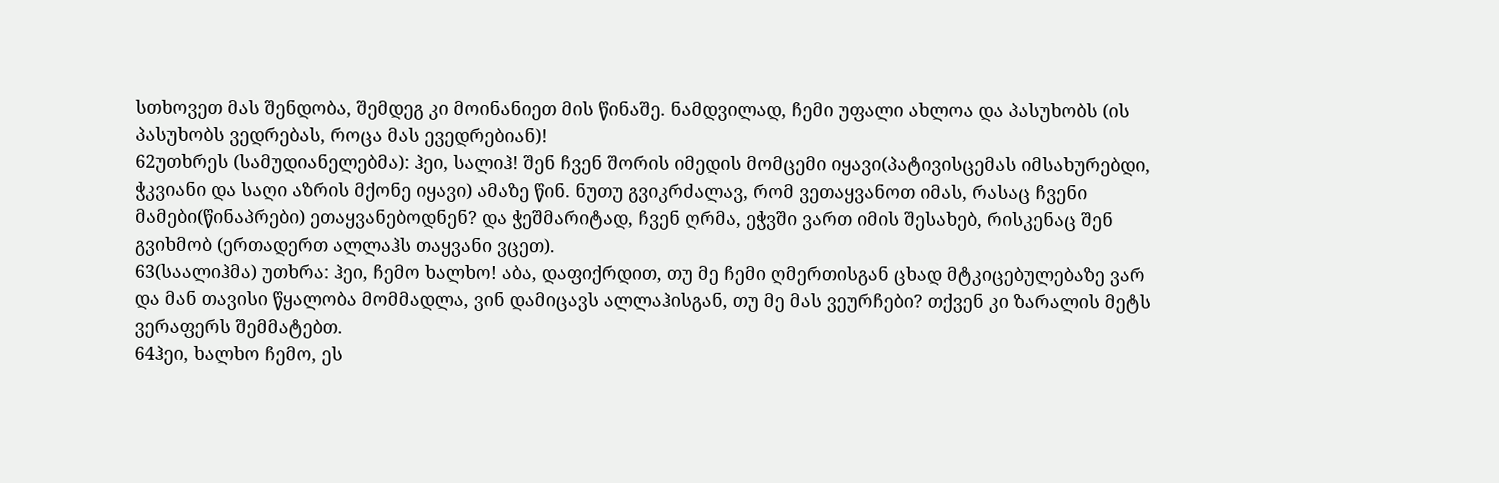სთხოვეთ მას შენდობა, შემდეგ კი მოინანიეთ მის წინაშე. ნამდვილად, ჩემი უფალი ახლოა და პასუხობს (ის პასუხობს ვედრებას, როცა მას ევედრებიან)!
62უთხრეს (სამუდიანელებმა): ჰეი, სალიჰ! შენ ჩვენ შორის იმედის მომცემი იყავი(პატივისცემას იმსახურებდი, ჭკვიანი და საღი აზრის მქონე იყავი) ამაზე წინ. ნუთუ გვიკრძალავ, რომ ვეთაყვანოთ იმას, რასაც ჩვენი მამები(წინაპრები) ეთაყვანებოდნენ? და ჭეშმარიტად, ჩვენ ღრმა, ეჭვში ვართ იმის შესახებ, რისკენაც შენ გვიხმობ (ერთადერთ ალლაჰს თაყვანი ვცეთ).
63(საალიჰმა) უთხრა: ჰეი, ჩემო ხალხო! აბა, დაფიქრდით, თუ მე ჩემი ღმერთისგან ცხად მტკიცებულებაზე ვარ და მან თავისი წყალობა მომმადლა, ვინ დამიცავს ალლაჰისგან, თუ მე მას ვეურჩები? თქვენ კი ზარალის მეტს ვერაფერს შემმატებთ.
64ჰეი, ხალხო ჩემო, ეს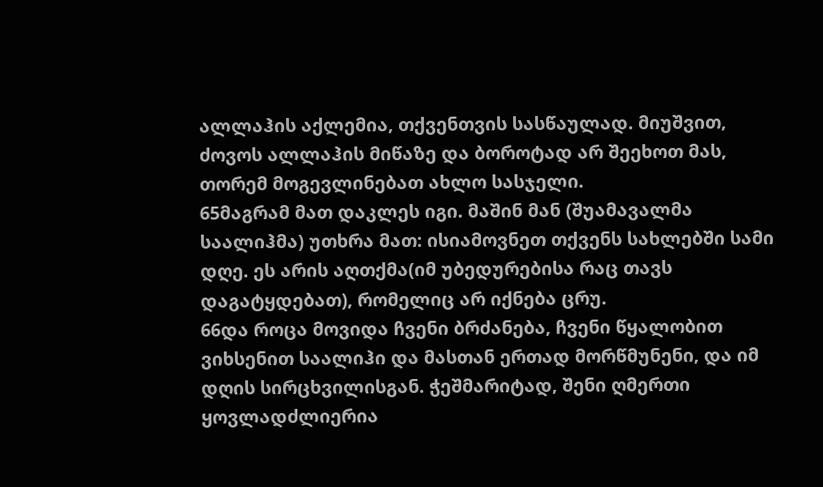ალლაჰის აქლემია, თქვენთვის სასწაულად. მიუშვით, ძოვოს ალლაჰის მიწაზე და ბოროტად არ შეეხოთ მას, თორემ მოგევლინებათ ახლო სასჯელი.
65მაგრამ მათ დაკლეს იგი. მაშინ მან (შუამავალმა საალიჰმა) უთხრა მათ: ისიამოვნეთ თქვენს სახლებში სამი დღე. ეს არის აღთქმა(იმ უბედურებისა რაც თავს დაგატყდებათ), რომელიც არ იქნება ცრუ.
66და როცა მოვიდა ჩვენი ბრძანება, ჩვენი წყალობით ვიხსენით საალიჰი და მასთან ერთად მორწმუნენი, და იმ დღის სირცხვილისგან. ჭეშმარიტად, შენი ღმერთი ყოვლადძლიერია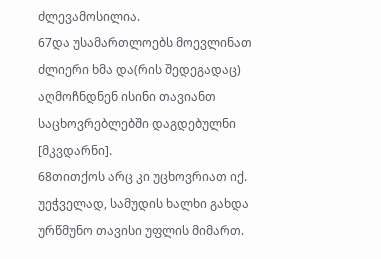ძლევამოსილია.
67და უსამართლოებს მოევლინათ ძლიერი ხმა და(რის შედეგადაც) აღმოჩნდნენ ისინი თავიანთ საცხოვრებლებში დაგდებულნი [მკვდარნი].
68თითქოს არც კი უცხოვრიათ იქ. უეჭველად, სამუდის ხალხი გახდა ურწმუნო თავისი უფლის მიმართ.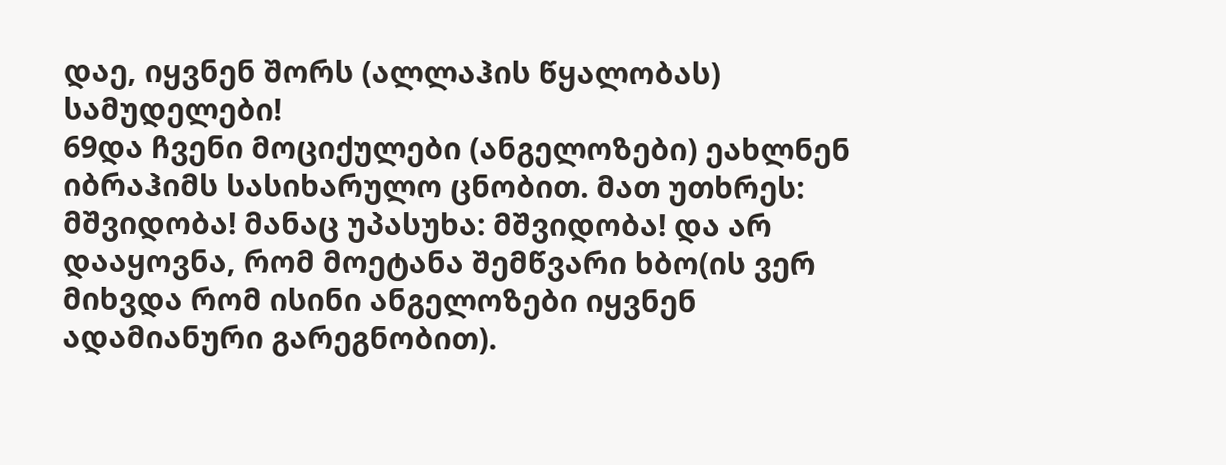დაე, იყვნენ შორს (ალლაჰის წყალობას) სამუდელები!
69და ჩვენი მოციქულები (ანგელოზები) ეახლნენ იბრაჰიმს სასიხარულო ცნობით. მათ უთხრეს: მშვიდობა! მანაც უპასუხა: მშვიდობა! და არ დააყოვნა, რომ მოეტანა შემწვარი ხბო(ის ვერ მიხვდა რომ ისინი ანგელოზები იყვნენ ადამიანური გარეგნობით).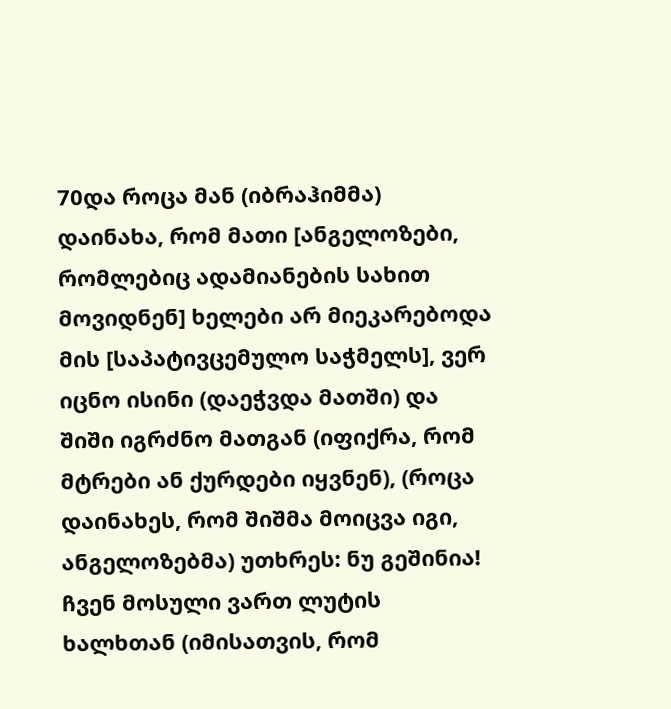70და როცა მან (იბრაჰიმმა) დაინახა, რომ მათი [ანგელოზები, რომლებიც ადამიანების სახით მოვიდნენ] ხელები არ მიეკარებოდა მის [საპატივცემულო საჭმელს], ვერ იცნო ისინი (დაეჭვდა მათში) და შიში იგრძნო მათგან (იფიქრა, რომ მტრები ან ქურდები იყვნენ), (როცა დაინახეს, რომ შიშმა მოიცვა იგი, ანგელოზებმა) უთხრეს: ნუ გეშინია! ჩვენ მოსული ვართ ლუტის ხალხთან (იმისათვის, რომ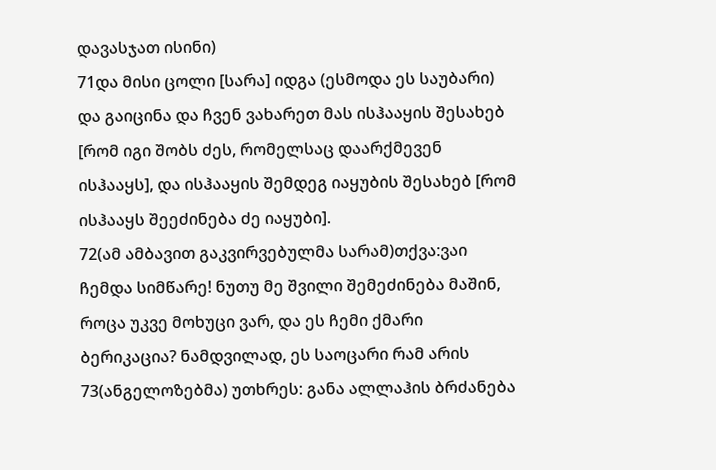დავასჯათ ისინი)
71და მისი ცოლი [სარა] იდგა (ესმოდა ეს საუბარი) და გაიცინა და ჩვენ ვახარეთ მას ისჰააყის შესახებ [რომ იგი შობს ძეს, რომელსაც დაარქმევენ ისჰააყს], და ისჰააყის შემდეგ იაყუბის შესახებ [რომ ისჰააყს შეეძინება ძე იაყუბი].
72(ამ ამბავით გაკვირვებულმა სარამ)თქვა:ვაი ჩემდა სიმწარე! ნუთუ მე შვილი შემეძინება მაშინ, როცა უკვე მოხუცი ვარ, და ეს ჩემი ქმარი ბერიკაცია? ნამდვილად, ეს საოცარი რამ არის
73(ანგელოზებმა) უთხრეს: განა ალლაჰის ბრძანება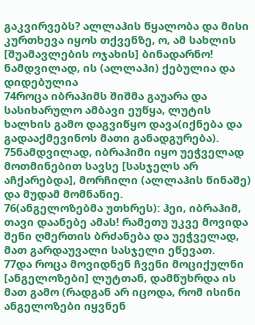გაკვირვებს? ალლაჰის წყალობა და მისი კურთხევა იყოს თქვენზე, ო, ამ სახლის [შუამავლების ოჯახის] ბინადარნო! ნამდვილად, ის (ალლაჰი) ქებულია და დიდებულია
74როცა იბრაჰიმს შიშმა გაუარა და სასიხარულო ამბავი ეუწყა, ლუტის ხალხის გამო დაგვიწყო დავა(იქნება და გადააქმევინოს მათი განადგურება).
75ნამდვილად, იბრაჰიმი იყო უეჭველად მოთმინებით სავსე [სასჯელს არ აჩქარებდა], მორჩილი (ალლაჰის წინაშე) და მუდამ მომნანიე.
76(ანგელოზებმა უთხრეს): ჰეი, იბრაჰიმ, თავი დაანებე ამას! რამეთუ უკვე მოვიდა შენი ღმერთის ბრძანება და უეჭველად, მათ გარდაუვალი სასჯელი ეწევათ.
77და როცა მოვიდნენ ჩვენი მოციქულნი [ანგელოზები] ლუტთან, დამწუხრდა ის მათ გამო (რადგან არ იცოდა, რომ ისინი ანგელოზები იყვნენ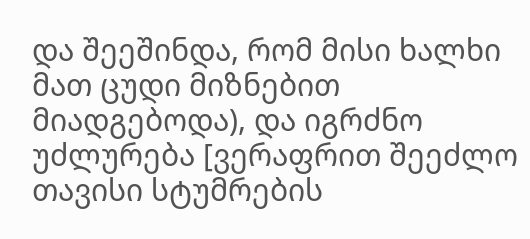და შეეშინდა, რომ მისი ხალხი მათ ცუდი მიზნებით მიადგებოდა), და იგრძნო უძლურება [ვერაფრით შეეძლო თავისი სტუმრების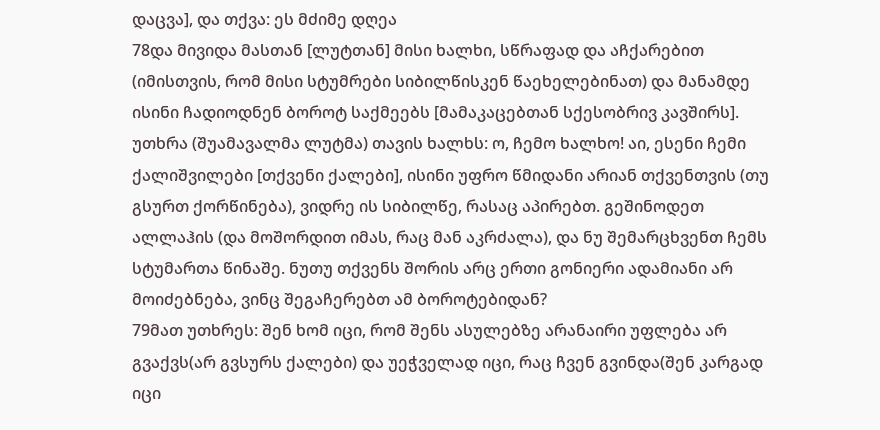დაცვა], და თქვა: ეს მძიმე დღეა
78და მივიდა მასთან [ლუტთან] მისი ხალხი, სწრაფად და აჩქარებით (იმისთვის, რომ მისი სტუმრები სიბილწისკენ წაეხელებინათ) და მანამდე ისინი ჩადიოდნენ ბოროტ საქმეებს [მამაკაცებთან სქესობრივ კავშირს]. უთხრა (შუამავალმა ლუტმა) თავის ხალხს: ო, ჩემო ხალხო! აი, ესენი ჩემი ქალიშვილები [თქვენი ქალები], ისინი უფრო წმიდანი არიან თქვენთვის (თუ გსურთ ქორწინება), ვიდრე ის სიბილწე, რასაც აპირებთ. გეშინოდეთ ალლაჰის (და მოშორდით იმას, რაც მან აკრძალა), და ნუ შემარცხვენთ ჩემს სტუმართა წინაშე. ნუთუ თქვენს შორის არც ერთი გონიერი ადამიანი არ მოიძებნება, ვინც შეგაჩერებთ ამ ბოროტებიდან?
79მათ უთხრეს: შენ ხომ იცი, რომ შენს ასულებზე არანაირი უფლება არ გვაქვს(არ გვსურს ქალები) და უეჭველად იცი, რაც ჩვენ გვინდა(შენ კარგად იცი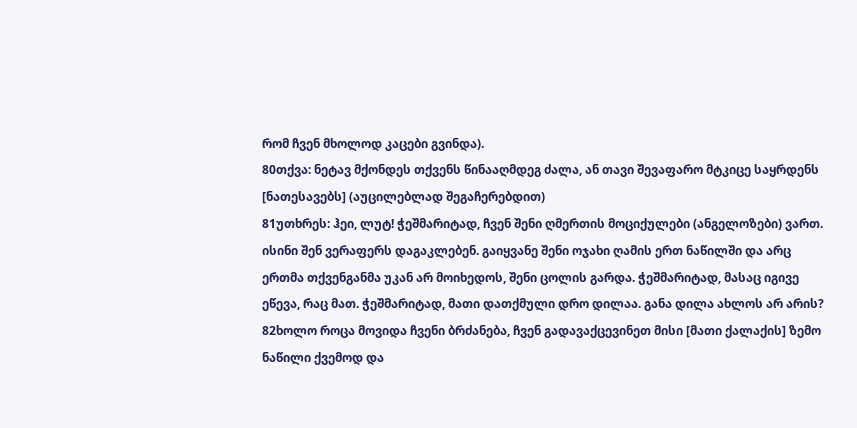რომ ჩვენ მხოლოდ კაცები გვინდა).
80თქვა: ნეტავ მქონდეს თქვენს წინააღმდეგ ძალა, ან თავი შევაფარო მტკიცე საყრდენს [ნათესავებს] (აუცილებლად შეგაჩერებდით)
81უთხრეს: ჰეი, ლუტ! ჭეშმარიტად, ჩვენ შენი ღმერთის მოციქულები (ანგელოზები) ვართ. ისინი შენ ვერაფერს დაგაკლებენ. გაიყვანე შენი ოჯახი ღამის ერთ ნაწილში და არც ერთმა თქვენგანმა უკან არ მოიხედოს, შენი ცოლის გარდა. ჭეშმარიტად, მასაც იგივე ეწევა, რაც მათ. ჭეშმარიტად, მათი დათქმული დრო დილაა. განა დილა ახლოს არ არის?
82ხოლო როცა მოვიდა ჩვენი ბრძანება, ჩვენ გადავაქცევინეთ მისი [მათი ქალაქის] ზემო ნაწილი ქვემოდ და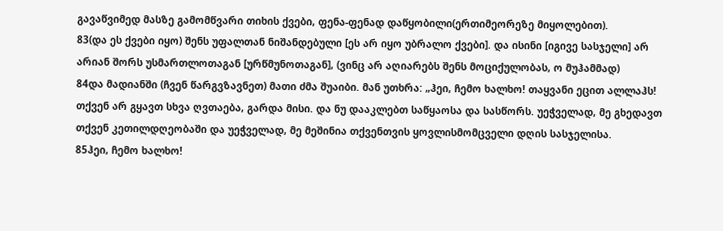გავაწვიმედ მასზე გამომწვარი თიხის ქვები, ფენა-ფენად დაწყობილი(ერთიმეორეზე მიყოლებით).
83(და ეს ქვები იყო) შენს უფალთან ნიშანდებული [ეს არ იყო უბრალო ქვები]. და ისინი [იგივე სასჯელი] არ არიან შორს უსმართლოთაგან [ურწმუნოთაგან], (ვინც არ აღიარებს შენს მოციქულობას, ო მუჰამმად)
84და მადიანში (ჩვენ წარგვზავნეთ) მათი ძმა შუაიბი. მან უთხრა: „ჰეი, ჩემო ხალხო! თაყვანი ეცით ალლაჰს! თქვენ არ გყავთ სხვა ღვთაება, გარდა მისი. და ნუ დააკლებთ საწყაოსა და სასწორს. უეჭველად, მე გხედავთ თქვენ კეთილდღეობაში და უეჭველად, მე მეშინია თქვენთვის ყოვლისმომცველი დღის სასჯელისა.
85ჰეი, ჩემო ხალხო!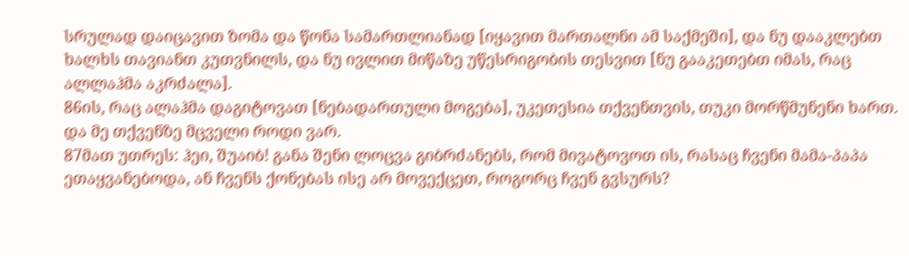სრულად დაიცავით ზომა და წონა სამართლიანად [იყავით მართალნი ამ საქმეში], და ნუ დააკლებთ ხალხს თავიანთ კუთვნილს, და ნუ ივლით მიწაზე უწესრიგობის თესვით [ნუ გააკეთებთ იმას, რაც ალლაჰმა აკრძალა].
86ის, რაც ალაჰმა დაგიტოვათ [ნებადართული მოგება], უკეთესია თქვენთვის, თუკი მორწმუნენი ხართ. და მე თქვენზე მცველი როდი ვარ.
87მათ უთრეს: ჰეი, შუაიბ! განა შენი ლოცვა გიბრძანებს, რომ მივატოვოთ ის, რასაც ჩვენი მამა-პაპა ეთაყვანებოდა, ან ჩვენს ქონებას ისე არ მოვექცეთ, როგორც ჩვენ გვსურს?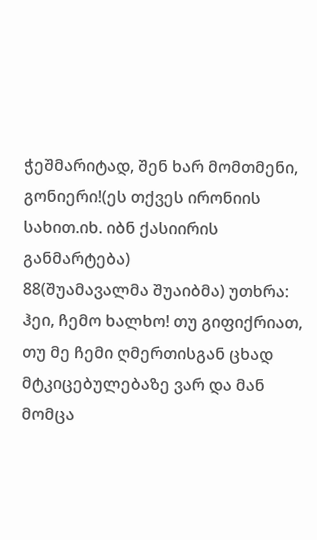ჭეშმარიტად, შენ ხარ მომთმენი, გონიერი!(ეს თქვეს ირონიის სახით.იხ. იბნ ქასიირის განმარტება)
88(შუამავალმა შუაიბმა) უთხრა: ჰეი, ჩემო ხალხო! თუ გიფიქრიათ, თუ მე ჩემი ღმერთისგან ცხად მტკიცებულებაზე ვარ და მან მომცა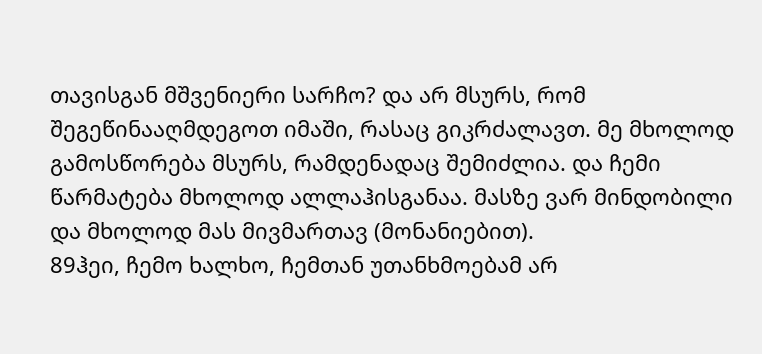თავისგან მშვენიერი სარჩო? და არ მსურს, რომ შეგეწინააღმდეგოთ იმაში, რასაც გიკრძალავთ. მე მხოლოდ გამოსწორება მსურს, რამდენადაც შემიძლია. და ჩემი წარმატება მხოლოდ ალლაჰისგანაა. მასზე ვარ მინდობილი და მხოლოდ მას მივმართავ (მონანიებით).
89ჰეი, ჩემო ხალხო, ჩემთან უთანხმოებამ არ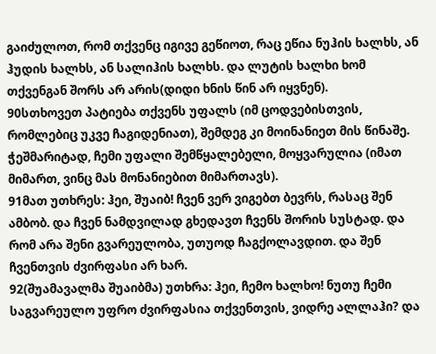გაიძულოთ, რომ თქვენც იგივე გეწიოთ, რაც ეწია ნუჰის ხალხს, ან ჰუდის ხალხს, ან სალიჰის ხალხს. და ლუტის ხალხი ხომ თქვენგან შორს არ არის(დიდი ხნის წინ არ იყვნენ).
90სთხოვეთ პატიება თქვენს უფალს (იმ ცოდვებისთვის, რომლებიც უკვე ჩაგიდენიათ), შემდეგ კი მოინანიეთ მის წინაშე. ჭეშმარიტად, ჩემი უფალი შემწყალებელი, მოყვარულია (იმათ მიმართ, ვინც მას მონანიებით მიმართავს).
91მათ უთხრეს: ჰეი, შუაიბ! ჩვენ ვერ ვიგებთ ბევრს, რასაც შენ ამბობ. და ჩვენ ნამდვილად გხედავთ ჩვენს შორის სუსტად. და რომ არა შენი გვარეულობა, უთუოდ ჩაგქოლავდით. და შენ ჩვენთვის ძვირფასი არ ხარ.
92(შუამავალმა შუაიბმა) უთხრა: ჰეი, ჩემო ხალხო! ნუთუ ჩემი საგვარეულო უფრო ძვირფასია თქვენთვის, ვიდრე ალლაჰი? და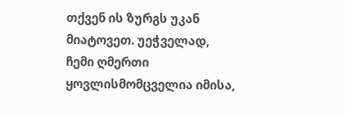თქვენ ის ზურგს უკან მიატოვეთ. უეჭველად, ჩემი ღმერთი ყოვლისმომცველია იმისა,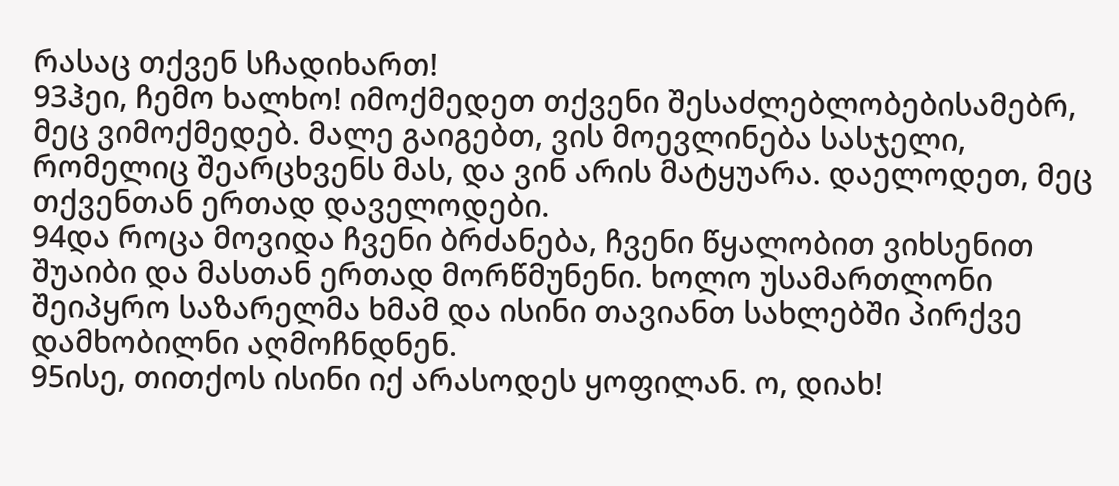რასაც თქვენ სჩადიხართ!
93ჰეი, ჩემო ხალხო! იმოქმედეთ თქვენი შესაძლებლობებისამებრ, მეც ვიმოქმედებ. მალე გაიგებთ, ვის მოევლინება სასჯელი, რომელიც შეარცხვენს მას, და ვინ არის მატყუარა. დაელოდეთ, მეც თქვენთან ერთად დაველოდები.
94და როცა მოვიდა ჩვენი ბრძანება, ჩვენი წყალობით ვიხსენით შუაიბი და მასთან ერთად მორწმუნენი. ხოლო უსამართლონი შეიპყრო საზარელმა ხმამ და ისინი თავიანთ სახლებში პირქვე დამხობილნი აღმოჩნდნენ.
95ისე, თითქოს ისინი იქ არასოდეს ყოფილან. ო, დიახ!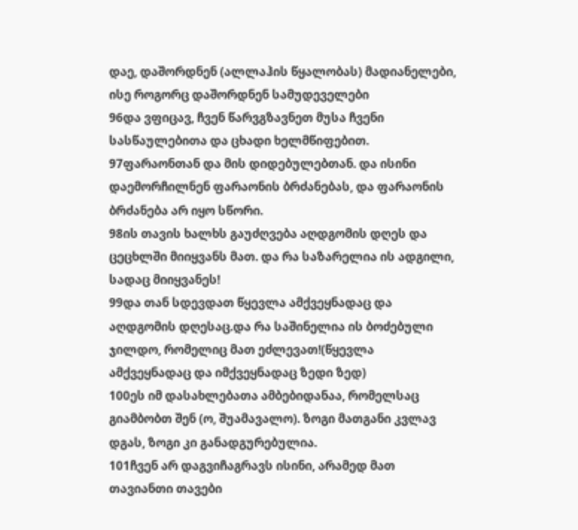დაე, დაშორდნენ (ალლაჰის წყალობას) მადიანელები, ისე როგორც დაშორდნენ სამუდეველები
96და ვფიცავ, ჩვენ წარვგზავნეთ მუსა ჩვენი სასწაულებითა და ცხადი ხელმწიფებით.
97ფარაონთან და მის დიდებულებთან. და ისინი დაემორჩილნენ ფარაონის ბრძანებას, და ფარაონის ბრძანება არ იყო სწორი.
98ის თავის ხალხს გაუძღვება აღდგომის დღეს და ცეცხლში მიიყვანს მათ. და რა საზარელია ის ადგილი, სადაც მიიყვანეს!
99და თან სდევდათ წყევლა ამქვეყნადაც და აღდგომის დღესაც.და რა საშინელია ის ბოძებული ჯილდო, რომელიც მათ ეძლევათ!(წყევლა ამქვეყნადაც და იმქვეყნადაც ზედი ზედ)
100ეს იმ დასახლებათა ამბებიდანაა, რომელსაც გიამბობთ შენ (ო, შუამავალო). ზოგი მათგანი კვლავ დგას, ზოგი კი განადგურებულია.
101ჩვენ არ დაგვიჩაგრავს ისინი, არამედ მათ თავიანთი თავები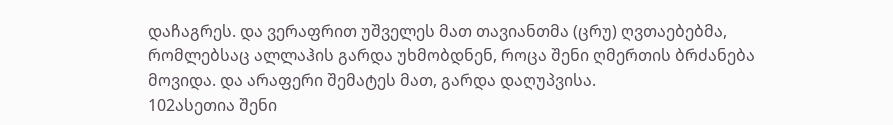დაჩაგრეს. და ვერაფრით უშველეს მათ თავიანთმა (ცრუ) ღვთაებებმა, რომლებსაც ალლაჰის გარდა უხმობდნენ, როცა შენი ღმერთის ბრძანება მოვიდა. და არაფერი შემატეს მათ, გარდა დაღუპვისა.
102ასეთია შენი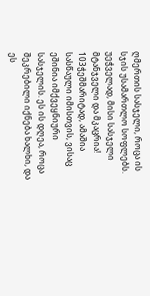ღმერთის სასჯელი, როცა ის სჯის უსამართლო სოფლებს. უეჭველად, მისი სასჯელი მტანჯველი და მკაცრია!
103ჭეშმარიტად, ამაშია სასწაული იმისთვის, ვისაც ეშინია იმქვეყნიური სასჯელის. ეს ის დღეა, როცა შეკრებილი იქნება ხალხი, და ეს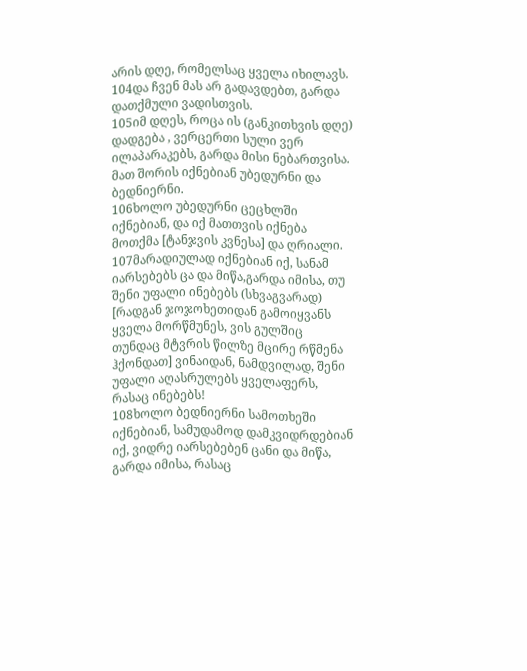არის დღე, რომელსაც ყველა იხილავს.
104და ჩვენ მას არ გადავდებთ, გარდა დათქმული ვადისთვის.
105იმ დღეს, როცა ის (განკითხვის დღე) დადგება , ვერცერთი სული ვერ ილაპარაკებს, გარდა მისი ნებართვისა. მათ შორის იქნებიან უბედურნი და ბედნიერნი.
106ხოლო უბედურნი ცეცხლში იქნებიან, და იქ მათთვის იქნება მოთქმა [ტანჯვის კვნესა] და ღრიალი.
107მარადიულად იქნებიან იქ, სანამ იარსებებს ცა და მიწა,გარდა იმისა, თუ შენი უფალი ინებებს (სხვაგვარად) [რადგან ჯოჯოხეთიდან გამოიყვანს ყველა მორწმუნეს, ვის გულშიც თუნდაც მტვრის წილზე მცირე რწმენა ჰქონდათ] ვინაიდან, ნამდვილად, შენი უფალი აღასრულებს ყველაფერს, რასაც ინებებს!
108ხოლო ბედნიერნი სამოთხეში იქნებიან, სამუდამოდ დამკვიდრდებიან იქ, ვიდრე იარსებებენ ცანი და მიწა, გარდა იმისა, რასაც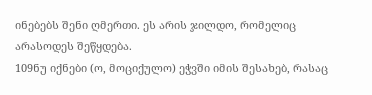ინებებს შენი ღმერთი. ეს არის ჯილდო, რომელიც არასოდეს შეწყდება.
109ნუ იქნები (ო, მოციქულო) ეჭვში იმის შესახებ, რასაც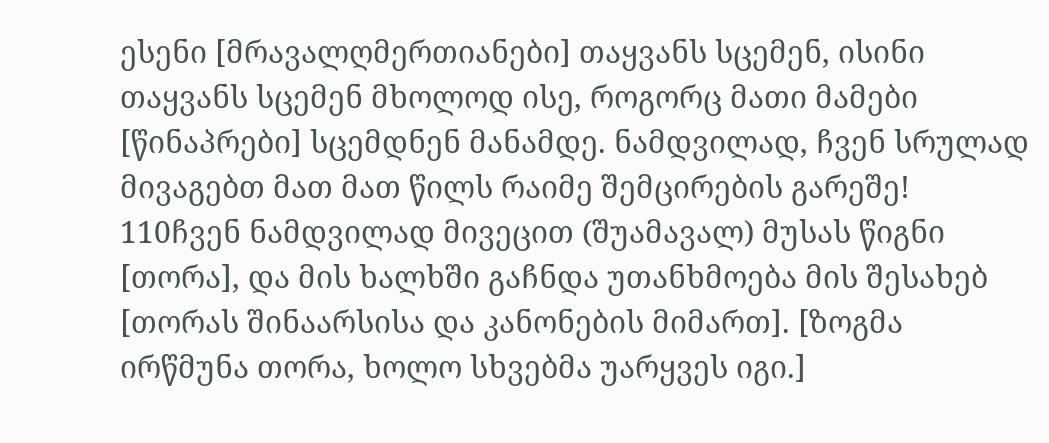ესენი [მრავალღმერთიანები] თაყვანს სცემენ, ისინი თაყვანს სცემენ მხოლოდ ისე, როგორც მათი მამები [წინაპრები] სცემდნენ მანამდე. ნამდვილად, ჩვენ სრულად მივაგებთ მათ მათ წილს რაიმე შემცირების გარეშე!
110ჩვენ ნამდვილად მივეცით (შუამავალ) მუსას წიგნი [თორა], და მის ხალხში გაჩნდა უთანხმოება მის შესახებ [თორას შინაარსისა და კანონების მიმართ]. [ზოგმა ირწმუნა თორა, ხოლო სხვებმა უარყვეს იგი.]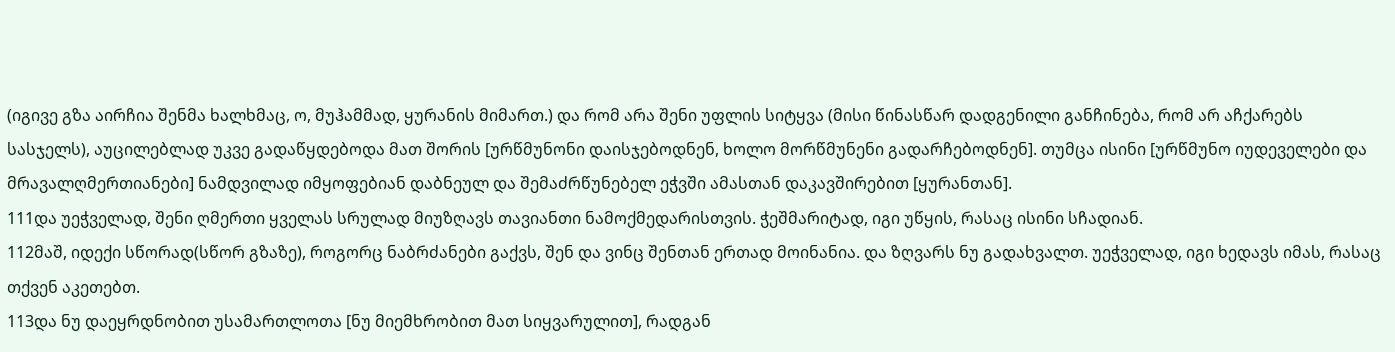(იგივე გზა აირჩია შენმა ხალხმაც, ო, მუჰამმად, ყურანის მიმართ.) და რომ არა შენი უფლის სიტყვა (მისი წინასწარ დადგენილი განჩინება, რომ არ აჩქარებს სასჯელს), აუცილებლად უკვე გადაწყდებოდა მათ შორის [ურწმუნონი დაისჯებოდნენ, ხოლო მორწმუნენი გადარჩებოდნენ]. თუმცა ისინი [ურწმუნო იუდეველები და მრავალღმერთიანები] ნამდვილად იმყოფებიან დაბნეულ და შემაძრწუნებელ ეჭვში ამასთან დაკავშირებით [ყურანთან].
111და უეჭველად, შენი ღმერთი ყველას სრულად მიუზღავს თავიანთი ნამოქმედარისთვის. ჭეშმარიტად, იგი უწყის, რასაც ისინი სჩადიან.
112მაშ, იდექი სწორად(სწორ გზაზე), როგორც ნაბრძანები გაქვს, შენ და ვინც შენთან ერთად მოინანია. და ზღვარს ნუ გადახვალთ. უეჭველად, იგი ხედავს იმას, რასაც თქვენ აკეთებთ.
113და ნუ დაეყრდნობით უსამართლოთა [ნუ მიემხრობით მათ სიყვარულით], რადგან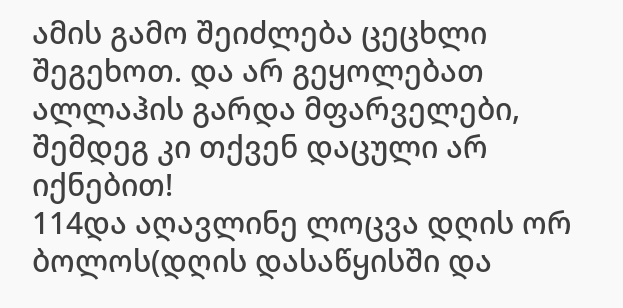ამის გამო შეიძლება ცეცხლი შეგეხოთ. და არ გეყოლებათ ალლაჰის გარდა მფარველები, შემდეგ კი თქვენ დაცული არ იქნებით!
114და აღავლინე ლოცვა დღის ორ ბოლოს(დღის დასაწყისში და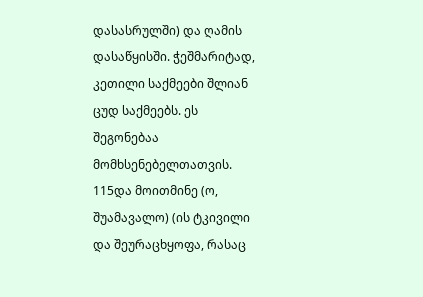დასასრულში) და ღამის დასაწყისში. ჭეშმარიტად, კეთილი საქმეები შლიან ცუდ საქმეებს. ეს შეგონებაა მომხსენებელთათვის.
115და მოითმინე (ო, შუამავალო) (ის ტკივილი და შეურაცხყოფა, რასაც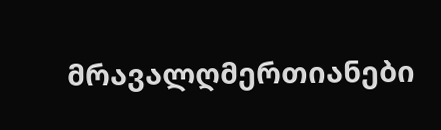მრავალღმერთიანები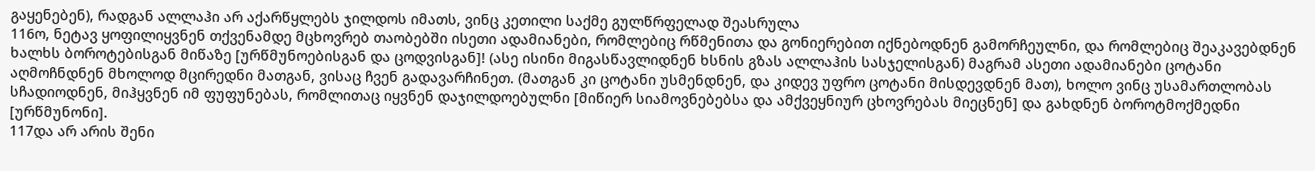გაყენებენ), რადგან ალლაჰი არ აქარწყლებს ჯილდოს იმათს, ვინც კეთილი საქმე გულწრფელად შეასრულა
116ო, ნეტავ ყოფილიყვნენ თქვენამდე მცხოვრებ თაობებში ისეთი ადამიანები, რომლებიც რწმენითა და გონიერებით იქნებოდნენ გამორჩეულნი, და რომლებიც შეაკავებდნენ ხალხს ბოროტებისგან მიწაზე [ურწმუნოებისგან და ცოდვისგან]! (ასე ისინი მიგასწავლიდნენ ხსნის გზას ალლაჰის სასჯელისგან) მაგრამ ასეთი ადამიანები ცოტანი აღმოჩნდნენ მხოლოდ მცირედნი მათგან, ვისაც ჩვენ გადავარჩინეთ. (მათგან კი ცოტანი უსმენდნენ, და კიდევ უფრო ცოტანი მისდევდნენ მათ), ხოლო ვინც უსამართლობას სჩადიოდნენ, მიჰყვნენ იმ ფუფუნებას, რომლითაც იყვნენ დაჯილდოებულნი [მიწიერ სიამოვნებებსა და ამქვეყნიურ ცხოვრებას მიეცნენ] და გახდნენ ბოროტმოქმედნი [ურწმუნონი].
117და არ არის შენი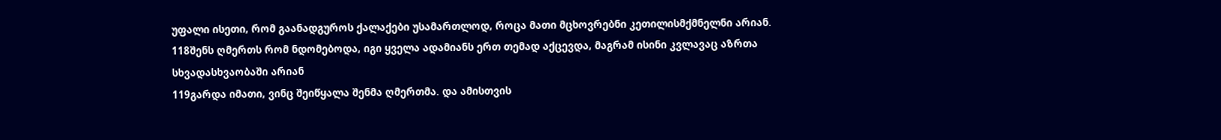უფალი ისეთი, რომ გაანადგუროს ქალაქები უსამართლოდ, როცა მათი მცხოვრებნი კეთილისმქმნელნი არიან.
118შენს ღმერთს რომ ნდომებოდა, იგი ყველა ადამიანს ერთ თემად აქცევდა, მაგრამ ისინი კვლავაც აზრთა სხვადასხვაობაში არიან
119გარდა იმათი, ვინც შეიწყალა შენმა ღმერთმა. და ამისთვის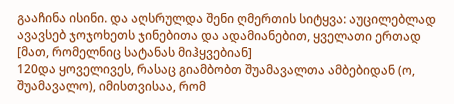გააჩინა ისინი. და აღსრულდა შენი ღმერთის სიტყვა: აუცილებლად ავავსებ ჯოჯოხეთს ჯინებითა და ადამიანებით, ყველათი ერთად [მათ, რომელნიც სატანას მიჰყვებიან]
120და ყოველივეს, რასაც გიამბობთ შუამავალთა ამბებიდან (ო, შუამავალო), იმისთვისაა, რომ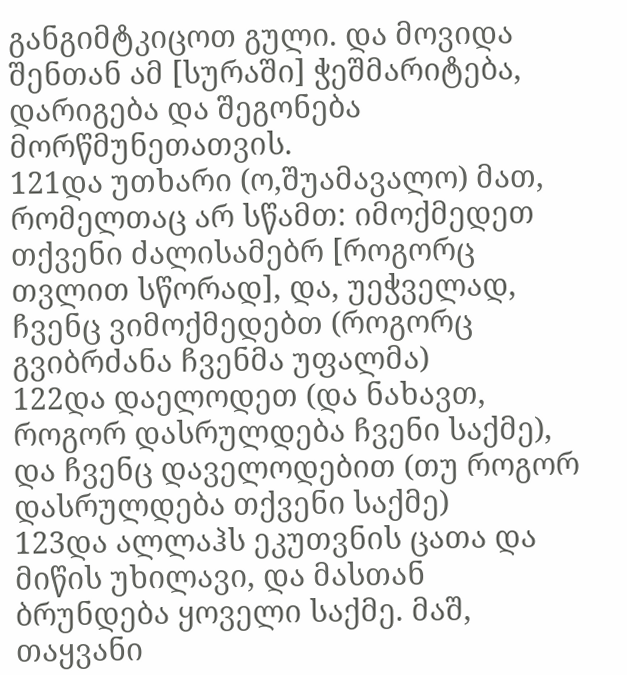განგიმტკიცოთ გული. და მოვიდა შენთან ამ [სურაში] ჭეშმარიტება, დარიგება და შეგონება მორწმუნეთათვის.
121და უთხარი (ო,შუამავალო) მათ, რომელთაც არ სწამთ: იმოქმედეთ თქვენი ძალისამებრ [როგორც თვლით სწორად], და, უეჭველად, ჩვენც ვიმოქმედებთ (როგორც გვიბრძანა ჩვენმა უფალმა)
122და დაელოდეთ (და ნახავთ, როგორ დასრულდება ჩვენი საქმე), და ჩვენც დაველოდებით (თუ როგორ დასრულდება თქვენი საქმე)
123და ალლაჰს ეკუთვნის ცათა და მიწის უხილავი, და მასთან ბრუნდება ყოველი საქმე. მაშ, თაყვანი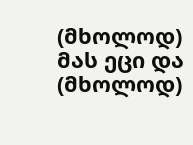(მხოლოდ) მას ეცი და (მხოლოდ)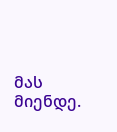მას მიენდე.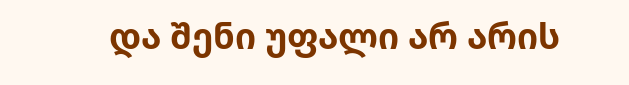და შენი უფალი არ არის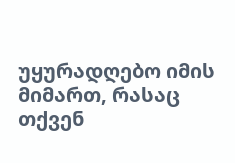უყურადღებო იმის მიმართ, რასაც თქვენ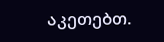აკეთებთ.